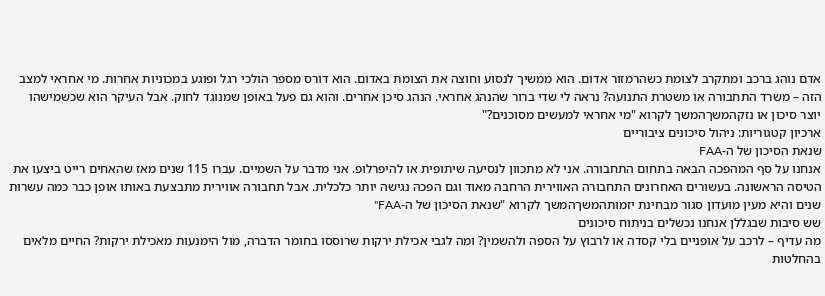אדם נוהג ברכב ומתקרב לצומת כשהרמזור אדום. הוא ממשיך לנסוע וחוצה את הצומת באדום. הוא דורס מספר הולכי רגל ופוגע במכוניות אחרות. מי אחראי למצב הזה – משרד התחבורה או משטרת התנועה? נראה לי שדי ברור שהנהג אחראי. הנהג סיכן אחרים. והוא גם פעל באופן שמנוגד לחוק. אבל העיקר הוא שכשמישהו יוצר סיכון או נזקהמשךהמשך לקרוא "מי אחראי למעשים מסוכנים?"
ארכיון קטגוריות: ניהול סיכונים ציבוריים
שנאת הסיכון של ה-FAA
אנחנו על סף המהפכה הבאה בתחום התחבורה. אני לא מתכוון לנסיעה שיתופית או להיפרלופ. אני מדבר על השמיים. עברו 115 שנים מאז שהאחים רייט ביצעו את הטיסה הראשונה. בעשורים האחרונים התחבורה האווירית הרחבה מאוד וגם הפכה נגישה יותר כלכלית. אבל תחבורה אווירית מתבצעת באותו אופן כבר כמה עשרות שנים והיא מעין מועדון סגור מבחינת יזמותהמשךהמשך לקרוא "שנאת הסיכון של ה-FAA"
שש סיבות שבגללן אנחנו נכשלים בניתוח סיכונים
מה עדיף – לרכב על אופניים בלי קסדה או לרבוץ על הספה ולהשמין? ומה לגבי אכילת ירקות שרוססו בחומר הדברה, מול הימנעות מאכילת ירקות? החיים מלאים בהחלטות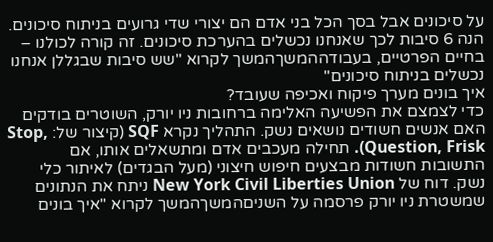על סיכונים אבל בסך הכל בני אדם הם יצורי שדי גרועים בניתוח סיכונים. הנה 6 סיבות לכך שאנחנו נכשלים בהערכת סיכונים. זה קורה לכולנו – בחיים הפרטיים, בעבודההמשךהמשך לקרוא "שש סיבות שבגללן אנחנו נכשלים בניתוח סיכונים"
איך בונים מערך פיקוח ואכיפה שעובד?
כדי לצמצם את הפשיעה האלימה ברחובות ניו יורק, השוטרים בודקים האם אנשים חשודים נושאים נשק. התהליך נקרא SQF (קיצור של: Stop, Question, Frisk). תחילה מעכבים אדם ומתשאלים אותו, אם התשובות חשודות מבצעים חיפוש חיצוני (מעל הבגדים) לאיתור כלי נשק. דוח של New York Civil Liberties Union ניתח את הנתונים שמשטרת ניו יורק פרסמה על השניםהמשךהמשך לקרוא "איך בונים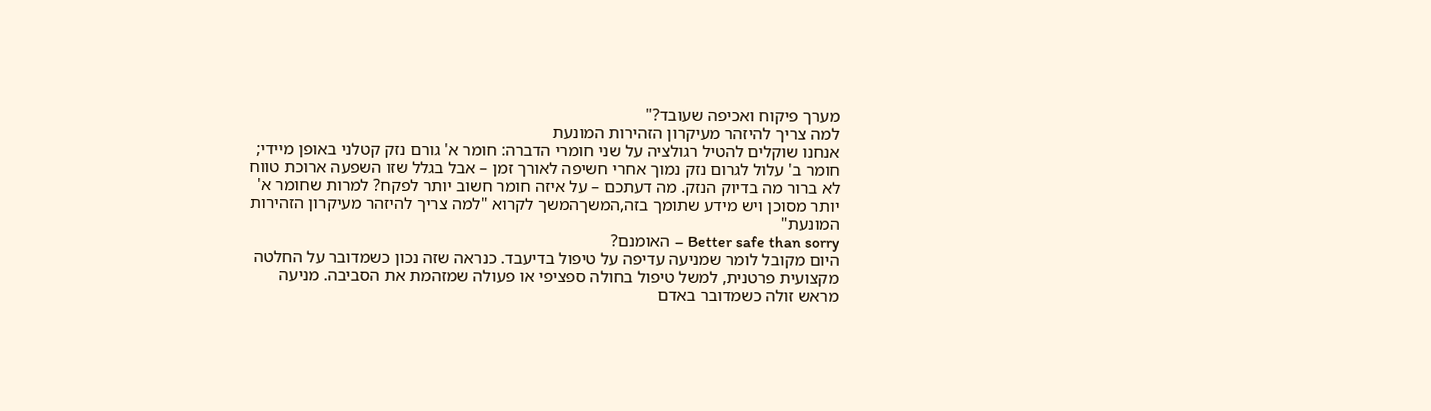מערך פיקוח ואכיפה שעובד?"
למה צריך להיזהר מעיקרון הזהירות המונעת
אנחנו שוקלים להטיל רגולציה על שני חומרי הדברה: חומר א' גורם נזק קטלני באופן מיידי; חומר ב' עלול לגרום נזק נמוך אחרי חשיפה לאורך זמן – אבל בגלל שזו השפעה ארוכת טווח לא ברור מה בדיוק הנזק. מה דעתכם – על איזה חומר חשוב יותר לפקח? למרות שחומר א' יותר מסוכן ויש מידע שתומך בזה,המשךהמשך לקרוא "למה צריך להיזהר מעיקרון הזהירות המונעת"
Better safe than sorry – האומנם?
היום מקובל לומר שמניעה עדיפה על טיפול בדיעבד. כנראה שזה נכון כשמדובר על החלטה מקצועית פרטנית, למשל טיפול בחולה ספציפי או פעולה שמזהמת את הסביבה. מניעה מראש זולה כשמדובר באדם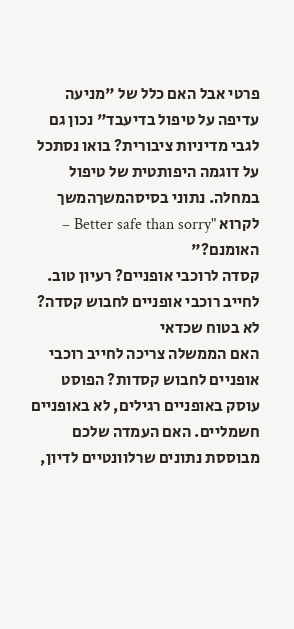פרטי אבל האם כלל של "מניעה עדיפה על טיפול בדיעבד" נכון גם לגבי מדיניות ציבורית? בואו נסתכל על דוגמה היפותטית של טיפול במחלה. נתוני בסיסהמשךהמשך לקרוא "Better safe than sorry – האומנם?"
קסדה לרוכבי אופניים? רעיון טוב. לחייב רוכבי אופניים לחבוש קסדה? לא בטוח שכדאי
האם הממשלה צריכה לחייב רוכבי אופניים לחבוש קסדות? הפוסט עוסק באופניים רגילים, לא באופניים חשמליים. האם העמדה שלכם מבוססת נתונים שרלוונטיים לדיון,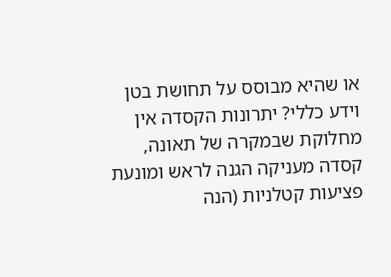או שהיא מבוסס על תחושת בטן וידע כללי? יתרונות הקסדה אין מחלוקת שבמקרה של תאונה, קסדה מעניקה הגנה לראש ומונעת פציעות קטלניות (הנה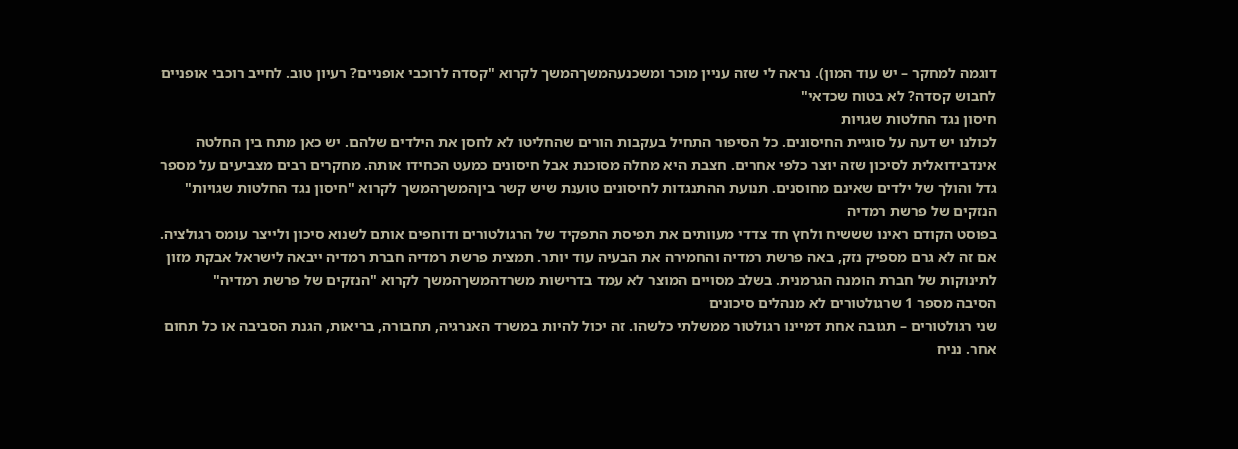דוגמה למחקר – יש עוד המון). נראה לי שזה עניין מוכר ומשכנעהמשךהמשך לקרוא "קסדה לרוכבי אופניים? רעיון טוב. לחייב רוכבי אופניים לחבוש קסדה? לא בטוח שכדאי"
חיסון נגד החלטות שגויות
לכולנו יש דעה על סוגיית החיסונים. כל הסיפור התחיל בעקבות הורים שהחליטו לא לחסן את הילדים שלהם. יש כאן מתח בין החלטה אינדבידואלית לסיכון שזה יוצר כלפי אחרים. חצבת היא מחלה מסוכנת אבל חיסונים כמעט הכחידו אותה. מחקרים רבים מצביעים על מספר גדל והולך של ילדים שאינם מחוסנים. תנועת ההתנגדות לחיסונים טוענת שיש קשר ביןהמשךהמשך לקרוא "חיסון נגד החלטות שגויות"
הנזקים של פרשת רמדיה
בפוסט הקודם ראינו שששיח ולחץ חד צדדי מעוותים את תפיסת התפקיד של הרגולטורים ודוחפים אותם לשנוא סיכון ולייצר עומס רגולציה. אם זה לא גרם מספיק נזק, באה פרשת רמדיה והחמירה את הבעיה עוד יותר. תמצית פרשת רמדיה חברת רמדיה ייבאה לישראל אבקת מזון לתינוקות של חברת הומנה הגרמנית. בשלב מסויים המוצר לא עמד בדרישות משרדהמשךהמשך לקרוא "הנזקים של פרשת רמדיה"
הסיבה מספר 1 שרגולטורים לא מנהלים סיכונים
שני רגולטורים – תגובה אחת דמיינו רגולטור ממשלתי כלשהו. זה יכול להיות במשרד האנרגיה, תחבורה, בריאות, הגנת הסביבה או כל תחום אחר. נניח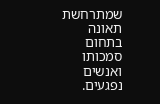שמתרחשת תאונה בתחום סמכותו ואנשים נפגעים.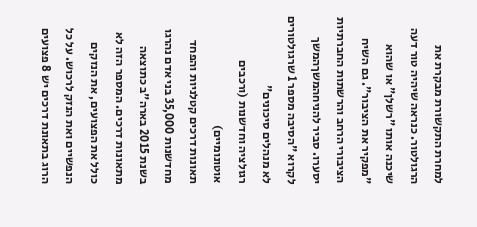למחרת התקשורת מבקרת את הרגולטור. כנראה שיהיה טור דעה שיכנה אותו "רשלן" או שהוא "מפקיר את הציבור". גם השיח הציבורי הרחב והרשתות החברתיות יסערו. סביר להניחהמשךהמשך לקרוא "הסיבה מספר 1 שרגולטורים לא מנהלים סיכונים"
רגולציה וחדשנות (ורכבים אוטונומיים)
תאונות דרכים קטלניות והפחד מחדשנות 35,000 בני אדם נהרגו בשנת 2015 בארה"ב כתוצאה מתאונות דרכים. המספר הזה לא כולל את הפצועים, את הנזקים הנפשיים ואת הנזק לרכוש. על כל הרוג בתאונת דרכים יש 8 פצועים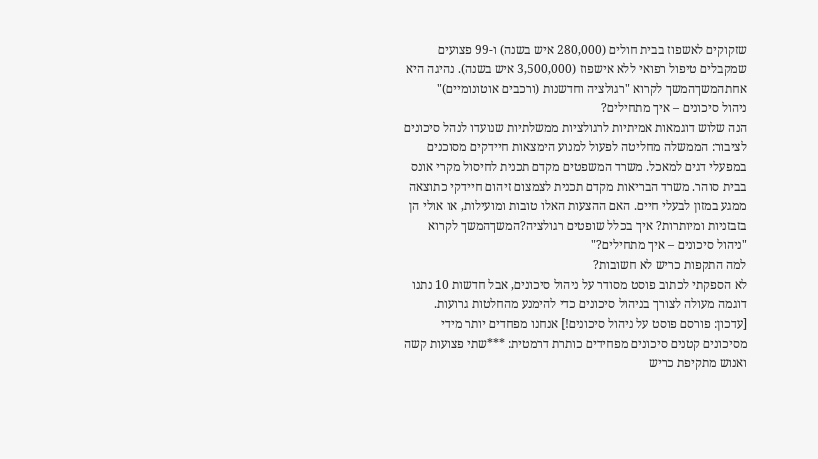שזקוקים לאשפוז בבית חולים (280,000 איש בשנה) ו-99 פצועים שמקבלים טיפול רפואי ללא אישפוז (3,500,000 איש בשנה). נהיגה היא אחתהמשךהמשך לקרוא "רגולציה וחדשנות (ורכבים אוטונומיים)"
ניהול סיכונים – איך מתחילים?
הנה שלוש דוגמאות אמיתיות לרגולציות ממשלתיות שנועדו לנהל סיכונים לציבור: הממשלה מחליטה לפעול למנוע הימצאות חיידקים מסוכנים במפעלי דגים למאכל. משרד המשפטים מקדם תכנית לחיסול מקרי אונס בבית סוהר. משרד הבריאות מקדם תכנית לצמצום זיהום חיידקי כתוצאה ממגע במזון לבעלי חיים. האם ההצעות האלו טובות ומועילות, או אולי הן בזבזניות ומיותרות? איך בכלל שופטים רגולציה?המשךהמשך לקרוא "ניהול סיכונים – איך מתחילים?"
למה התקפות כריש לא חשובות?
לא הספקתי לכתוב פוסט מסודר על ניהול סיכונים, אבל חדשות 10 נתנו דוגמה מעולה לצורך בניהול סיכונים כדי להימנע מהחלטות גרועות. [עדכון: פורסם פוסט על ניהול סיכונים!] אנחנו מפחדים יותר מידי מסיכונים קטנים סיכונים מפחידים כותרת דרמטית: ***שתי פצועות קשה ואנוש מתקיפת כריש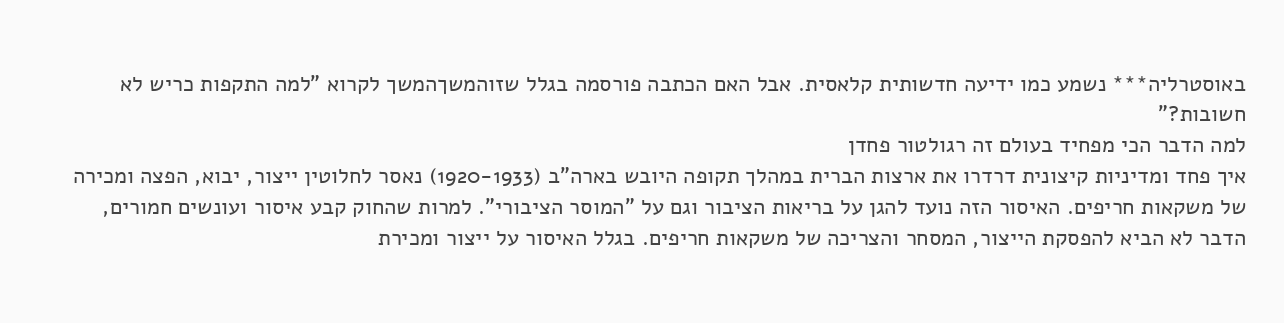באוסטרליה*** נשמע כמו ידיעה חדשותית קלאסית. אבל האם הכתבה פורסמה בגלל שזוהמשךהמשך לקרוא "למה התקפות כריש לא חשובות?"
למה הדבר הכי מפחיד בעולם זה רגולטור פחדן
איך פחד ומדיניות קיצונית דרדרו את ארצות הברית במהלך תקופה היובש בארה"ב (1920-1933) נאסר לחלוטין ייצור, יבוא, הפצה ומכירה של משקאות חריפים. האיסור הזה נועד להגן על בריאות הציבור וגם על "המוסר הציבורי". למרות שהחוק קבע איסור ועונשים חמורים, הדבר לא הביא להפסקת הייצור, המסחר והצריכה של משקאות חריפים. בגלל האיסור על ייצור ומכירת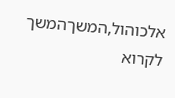אלכוהול,המשךהמשך לקרוא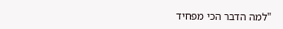"למה הדבר הכי מפחיד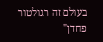בעולם זה רגולטור פחדן"